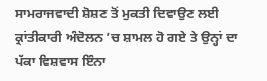ਸਾਮਰਾਜਵਾਦੀ ਸ਼ੋਸ਼ਣ ਤੋਂ ਮੁਕਤੀ ਦਿਵਾਉਣ ਲਈ ਕ੍ਰਾਂਤੀਕਾਰੀ ਅੰਦੋਲਨ ’ਚ ਸ਼ਾਮਲ ਹੋ ਗਏ ਤੇ ਉਨ੍ਹਾਂ ਦਾ ਪੱਕਾ ਵਿਸ਼ਵਾਸ ਇੰਨਾ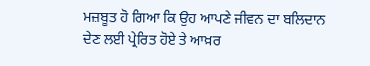ਮਜ਼ਬੂਤ ਹੋ ਗਿਆ ਕਿ ਉਹ ਆਪਣੇ ਜੀਵਨ ਦਾ ਬਲਿਦਾਨ ਦੇਣ ਲਈ ਪ੍ਰੇਰਿਤ ਹੋਏ ਤੇ ਆਖ਼ਰ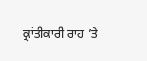ਕ੍ਰਾਂਤੀਕਾਰੀ ਰਾਹ ’ਤੇ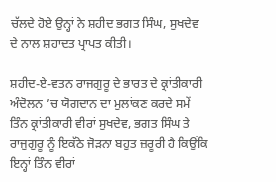ਚੱਲਦੇ ਹੋਏ ਉਨ੍ਹਾਂ ਨੇ ਸ਼ਹੀਦ ਭਗਤ ਸਿੰਘ, ਸੁਖਦੇਵ ਦੇ ਨਾਲ ਸ਼ਹਾਦਤ ਪ੍ਰਾਪਤ ਕੀਤੀ।

ਸ਼ਹੀਦ-ਏ-ਵਤਨ ਰਾਜਗੁਰੂ ਦੇ ਭਾਰਤ ਦੇ ਕ੍ਰਾਂਤੀਕਾਰੀ ਅੰਦੋਲਨ ’ਚ ਯੋਗਦਾਨ ਦਾ ਮੁਲਾਂਕਣ ਕਰਦੇ ਸਮੇਂ ਤਿੰਨ ਕ੍ਰਾਂਤੀਕਾਰੀ ਵੀਰਾਂ ਸੁਖਦੇਵ, ਭਗਤ ਸਿੰਘ ਤੇ ਰਾਜੁਗੁਰੂ ਨੂੰ ਇਕੱਠੇ ਜੋੜਨਾ ਬਹੁਤ ਜ਼ਰੂਰੀ ਹੈ ਕਿਉਂਕਿ ਇਨ੍ਹਾਂ ਤਿੰਨ ਵੀਰਾਂ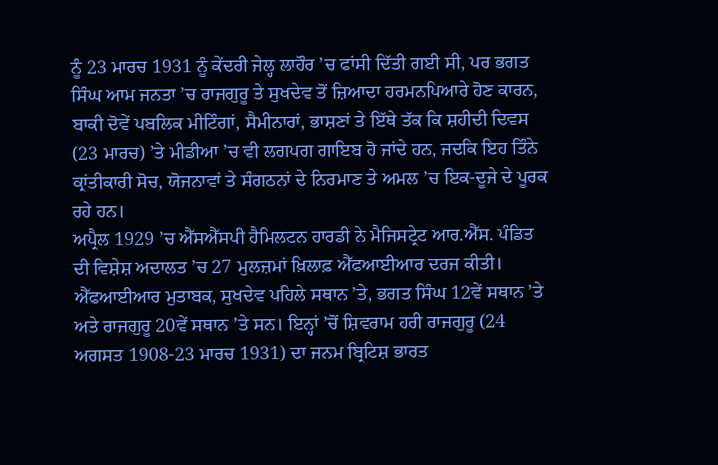ਨੂੰ 23 ਮਾਰਚ 1931 ਨੂੰ ਕੇਂਦਰੀ ਜੇਲ੍ਹ ਲਾਹੌਰ ’ਚ ਫਾਂਸੀ ਦਿੱਤੀ ਗਈ ਸੀ, ਪਰ ਭਗਤ ਸਿੰਘ ਆਮ ਜਨਤਾ ’ਚ ਰਾਜਗੁਰੂ ਤੇ ਸੁਖਦੇਵ ਤੋਂ ਜ਼ਿਆਦਾ ਹਰਮਨਪਿਆਰੇ ਹੋਣ ਕਾਰਨ, ਬਾਕੀ ਦੋਵੇਂ ਪਬਲਿਕ ਮੀਟਿੰਗਾਂ, ਸੈਮੀਨਾਰਾਂ, ਭਾਸ਼ਣਾਂ ਤੇ ਇੱਥੇ ਤੱਕ ਕਿ ਸ਼ਹੀਦੀ ਦਿਵਸ (23 ਮਾਰਚ) ’ਤੇ ਮੀਡੀਆ ’ਚ ਵੀ ਲਗਪਗ ਗਾਇਬ ਹੋ ਜਾਂਦੇ ਹਨ, ਜਦਕਿ ਇਹ ਤਿੰਨੇ ਕ੍ਰਾਂਤੀਕਾਰੀ ਸੋਚ, ਯੋਜਨਾਵਾਂ ਤੇ ਸੰਗਠਨਾਂ ਦੇ ਨਿਰਮਾਣ ਤੇ ਅਮਲ ’ਚ ਇਕ-ਦੂਜੇ ਦੇ ਪੂਰਕ ਰਹੇ ਹਨ।
ਅਪ੍ਰੈਲ 1929 ’ਚ ਐੱਸਐੱਸਪੀ ਹੈਮਿਲਟਨ ਹਾਰਡੀ ਨੇ ਮੈਜਿਸਟ੍ਰੇਟ ਆਰ.ਐੱਸ. ਪੰਡਿਤ ਦੀ ਵਿਸ਼ੇਸ਼ ਅਦਾਲਤ ’ਚ 27 ਮੁਲਜ਼ਮਾਂ ਖ਼ਿਲਾਫ਼ ਐੱਫਆਈਆਰ ਦਰਜ ਕੀਤੀ। ਐੱਫਆਈਆਰ ਮੁਤਾਬਕ, ਸੁਖਦੇਵ ਪਹਿਲੇ ਸਥਾਨ ’ਤੇ, ਭਗਤ ਸਿੰਘ 12ਵੇਂ ਸਥਾਨ ’ਤੇ ਅਤੇ ਰਾਜਗੁਰੂ 20ਵੇਂ ਸਥਾਨ ’ਤੇ ਸਨ। ਇਨ੍ਹਾਂ ’ਚੋਂ ਸ਼ਿਵਰਾਮ ਹਰੀ ਰਾਜਗੁਰੂ (24 ਅਗਸਤ 1908-23 ਮਾਰਚ 1931) ਦਾ ਜਨਮ ਬ੍ਰਿਟਿਸ਼ ਭਾਰਤ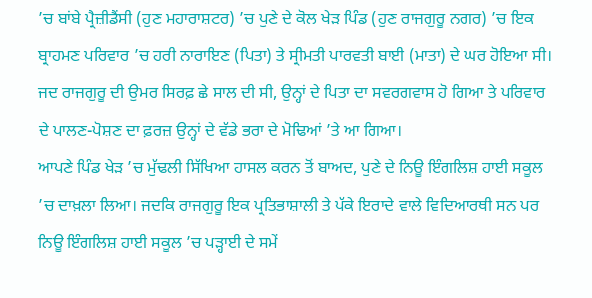’ਚ ਬਾਂਬੇ ਪ੍ਰੈਜ਼ੀਡੈਂਸੀ (ਹੁਣ ਮਹਾਰਾਸ਼ਟਰ) ’ਚ ਪੁਣੇ ਦੇ ਕੋਲ ਖੇੜ ਪਿੰਡ (ਹੁਣ ਰਾਜਗੁਰੂ ਨਗਰ) ’ਚ ਇਕ ਬ੍ਰਾਹਮਣ ਪਰਿਵਾਰ ’ਚ ਹਰੀ ਨਾਰਾਇਣ (ਪਿਤਾ) ਤੇ ਸ੍ਰੀਮਤੀ ਪਾਰਵਤੀ ਬਾਈ (ਮਾਤਾ) ਦੇ ਘਰ ਹੋਇਆ ਸੀ। ਜਦ ਰਾਜਗੁਰੂ ਦੀ ਉਮਰ ਸਿਰਫ਼ ਛੇ ਸਾਲ ਦੀ ਸੀ, ਉਨ੍ਹਾਂ ਦੇ ਪਿਤਾ ਦਾ ਸਵਰਗਵਾਸ ਹੋ ਗਿਆ ਤੇ ਪਰਿਵਾਰ ਦੇ ਪਾਲਣ-ਪੋਸ਼ਣ ਦਾ ਫ਼ਰਜ਼ ਉਨ੍ਹਾਂ ਦੇ ਵੱਡੇ ਭਰਾ ਦੇ ਮੋਢਿਆਂ ’ਤੇ ਆ ਗਿਆ।
ਆਪਣੇ ਪਿੰਡ ਖੇੜ ’ਚ ਮੁੱਢਲੀ ਸਿੱਖਿਆ ਹਾਸਲ ਕਰਨ ਤੋਂ ਬਾਅਦ, ਪੁਣੇ ਦੇ ਨਿਊ ਇੰਗਲਿਸ਼ ਹਾਈ ਸਕੂਲ ’ਚ ਦਾਖ਼ਲਾ ਲਿਆ। ਜਦਕਿ ਰਾਜਗੁਰੂ ਇਕ ਪ੍ਰਤਿਭਾਸ਼ਾਲੀ ਤੇ ਪੱਕੇ ਇਰਾਦੇ ਵਾਲੇ ਵਿਦਿਆਰਥੀ ਸਨ ਪਰ ਨਿਊ ਇੰਗਲਿਸ਼ ਹਾਈ ਸਕੂਲ ’ਚ ਪੜ੍ਹਾਈ ਦੇ ਸਮੇਂ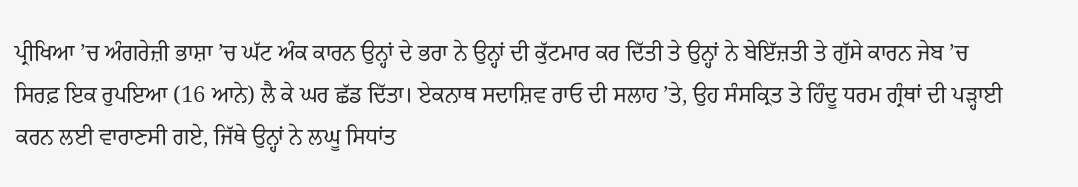ਪ੍ਰੀਖਿਆ ’ਚ ਅੰਗਰੇਜ਼ੀ ਭਾਸ਼ਾ ’ਚ ਘੱਟ ਅੰਕ ਕਾਰਨ ਉਨ੍ਹਾਂ ਦੇ ਭਰਾ ਨੇ ਉਨ੍ਹਾਂ ਦੀ ਕੁੱਟਮਾਰ ਕਰ ਦਿੱਤੀ ਤੇ ਉਨ੍ਹਾਂ ਨੇ ਬੇਇੱਜ਼ਤੀ ਤੇ ਗੁੱਸੇ ਕਾਰਨ ਜੇਬ ’ਚ ਸਿਰਫ਼ ਇਕ ਰੁਪਇਆ (16 ਆਨੇ) ਲੈ ਕੇ ਘਰ ਛੱਡ ਦਿੱਤਾ। ਏਕਨਾਥ ਸਦਾਸ਼ਿਵ ਰਾਓ ਦੀ ਸਲਾਹ ’ਤੇ, ਉਹ ਸੰਸਕ੍ਰਿਤ ਤੇ ਹਿੰਦੂ ਧਰਮ ਗ੍ਰੰਥਾਂ ਦੀ ਪੜ੍ਹਾਈ ਕਰਨ ਲਈ ਵਾਰਾਣਸੀ ਗਏ, ਜਿੱਥੇ ਉਨ੍ਹਾਂ ਨੇ ਲਘੂ ਸਿਧਾਂਤ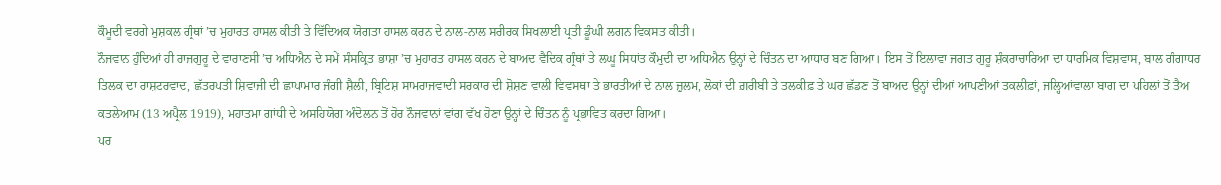ਕੌਮੂਦੀ ਵਰਗੇ ਮੁਸ਼ਕਲ ਗ੍ਰੰਥਾਂ ’ਚ ਮੁਹਾਰਤ ਹਾਸਲ ਕੀਤੀ ਤੇ ਵਿੱਦਿਅਕ ਯੋਗਤਾ ਹਾਸਲ ਕਰਨ ਦੇ ਨਾਲ-ਨਾਲ ਸਰੀਰਕ ਸਿਖਲਾਈ ਪ੍ਰਤੀ ਡੂੰਘੀ ਲਗਨ ਵਿਕਸਤ ਕੀਤੀ।
ਨੌਜਵਾਨ ਹੁੰਦਿਆਂ ਹੀ ਰਾਜਗੁਰੂ ਦੇ ਵਾਰਾਣਸੀ ’ਚ ਅਧਿਐਨ ਦੇ ਸਮੇਂ ਸੰਸਕ੍ਰਿਤ ਭਾਸ਼ਾ ’ਚ ਮੁਹਾਰਤ ਹਾਸਲ ਕਰਨ ਦੇ ਬਾਅਦ ਵੈਦਿਕ ਗ੍ਰੰਥਾਂ ਤੇ ਲਘੂ ਸਿਧਾਂਤ ਕੌਮੁਦੀ ਦਾ ਅਧਿਐਨ ਉਨ੍ਹਾਂ ਦੇ ਚਿੰਤਨ ਦਾ ਆਧਾਰ ਬਣ ਗਿਆ। ਇਸ ਤੋਂ ਇਲਾਵਾ ਜਗਤ ਗੁਰੂ ਸ਼ੰਕਰਾਚਾਰਿਆ ਦਾ ਧਾਰਮਿਕ ਵਿਸ਼ਵਾਸ, ਬਾਲ ਗੰਗਾਧਰ ਤਿਲਕ ਦਾ ਰਾਸ਼ਟਰਵਾਦ, ਛੱਤਰਪਤੀ ਸ਼ਿਵਾਜੀ ਦੀ ਛਾਪਾਮਾਰ ਜੰਗੀ ਸ਼ੈਲੀ, ਬ੍ਰਿਟਿਸ਼ ਸਾਮਰਾਜਵਾਦੀ ਸਰਕਾਰ ਦੀ ਸ਼ੋਸ਼ਣ ਵਾਲੀ ਵਿਵਸਥਾ ਤੇ ਭਾਰਤੀਆਂ ਦੇ ਨਾਲ ਜ਼ੁਲਮ, ਲੋਕਾਂ ਦੀ ਗ਼ਰੀਬੀ ਤੇ ਤਲਕੀਫ਼ ਤੇ ਘਰ ਛੱਡਣ ਤੋਂ ਬਾਅਦ ਉਨ੍ਹਾਂ ਦੀਆਂ ਆਪਣੀਆਂ ਤਕਲੀਫ਼ਾਂ, ਜਲ੍ਹਿਆਂਵਾਲਾ ਬਾਗ ਦਾ ਪਹਿਲਾਂ ਤੋਂ ਤੈਅ ਕਤਲੇਆਮ (13 ਅਪ੍ਰੈਲ 1919), ਮਹਾਤਮਾ ਗਾਂਧੀ ਦੇ ਅਸਹਿਯੋਗ ਅੰਦੋਲਨ ਤੋਂ ਹੋਰ ਨੌਜਵਾਨਾਂ ਵਾਂਗ ਵੱਖ ਹੋਣਾ ਉਨ੍ਹਾਂ ਦੇ ਚਿੰਤਨ ਨੂੰ ਪ੍ਰਭਾਵਿਤ ਕਰਦਾ ਗਿਆ।
ਪਰ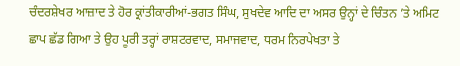ਚੰਦਰਸ਼ੇਖਰ ਆਜ਼ਾਦ ਤੇ ਹੋਰ ਕ੍ਰਾਂਤੀਕਾਰੀਆਂ-ਭਗਤ ਸਿੰਘ, ਸੁਖਦੇਵ ਆਦਿ ਦਾ ਅਸਰ ਉਨ੍ਹਾਂ ਦੇ ਚਿੰਤਨ ’ਤੇ ਅਮਿਟ ਛਾਪ ਛੱਡ ਗਿਆ ਤੇ ਉਹ ਪੂਰੀ ਤਰ੍ਹਾਂ ਰਾਸ਼ਟਰਵਾਦ, ਸਮਾਜਵਾਦ, ਧਰਮ ਨਿਰਪੇਖਤਾ ਤੇ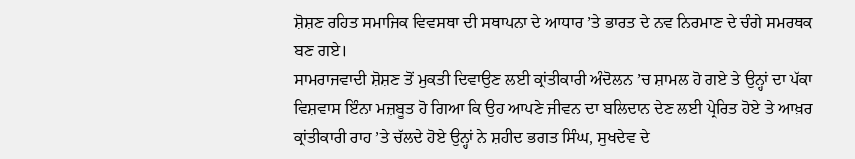ਸ਼ੋਸ਼ਣ ਰਹਿਤ ਸਮਾਜਿਕ ਵਿਵਸਥਾ ਦੀ ਸਥਾਪਨਾ ਦੇ ਆਧਾਰ ’ਤੇ ਭਾਰਤ ਦੇ ਨਵ ਨਿਰਮਾਣ ਦੇ ਚੰਗੇ ਸਮਰਥਕ ਬਣ ਗਏ।
ਸਾਮਰਾਜਵਾਦੀ ਸ਼ੋਸ਼ਣ ਤੋਂ ਮੁਕਤੀ ਦਿਵਾਉਣ ਲਈ ਕ੍ਰਾਂਤੀਕਾਰੀ ਅੰਦੋਲਨ ’ਚ ਸ਼ਾਮਲ ਹੋ ਗਏ ਤੇ ਉਨ੍ਹਾਂ ਦਾ ਪੱਕਾ ਵਿਸ਼ਵਾਸ ਇੰਨਾ ਮਜ਼ਬੂਤ ਹੋ ਗਿਆ ਕਿ ਉਹ ਆਪਣੇ ਜੀਵਨ ਦਾ ਬਲਿਦਾਨ ਦੇਣ ਲਈ ਪ੍ਰੇਰਿਤ ਹੋਏ ਤੇ ਆਖ਼ਰ ਕ੍ਰਾਂਤੀਕਾਰੀ ਰਾਹ ’ਤੇ ਚੱਲਦੇ ਹੋਏ ਉਨ੍ਹਾਂ ਨੇ ਸ਼ਹੀਦ ਭਗਤ ਸਿੰਘ, ਸੁਖਦੇਵ ਦੇ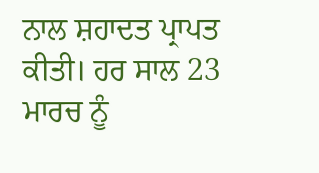ਨਾਲ ਸ਼ਹਾਦਤ ਪ੍ਰਾਪਤ ਕੀਤੀ। ਹਰ ਸਾਲ 23 ਮਾਰਚ ਨੂੰ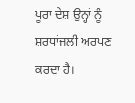ਪੂਰਾ ਦੇਸ਼ ਉਨ੍ਹਾਂ ਨੂੰ ਸ਼ਰਧਾਂਜਲੀ ਅਰਪਣ ਕਰਦਾ ਹੈ।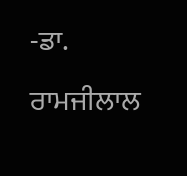-ਡਾ. ਰਾਮਜੀਲਾਲ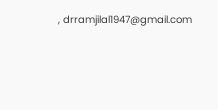, drramjilal1947@gmail.com